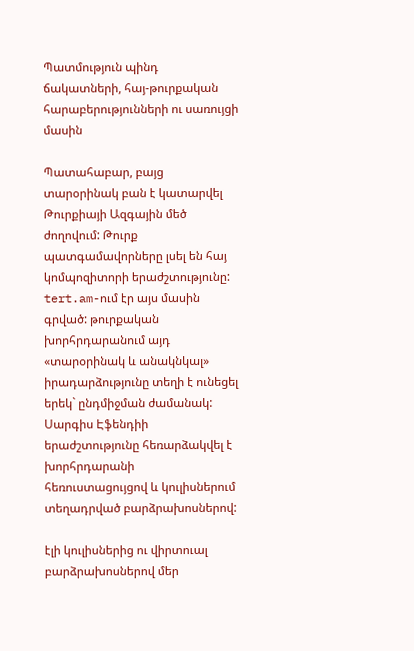Պատմություն պինդ ճակատների, հայ-թուրքական հարաբերությունների ու սառույցի մասին

Պատահաբար, բայց տարօրինակ բան է կատարվել Թուրքիայի Ազգային մեծ ժողովում: Թուրք պատգամավորները լսել են հայ կոմպոզիտորի երաժշտությունը: tert.am-ում էր այս մասին գրված: թուրքական խորհրդարանում այդ «տարօրինակ և անակնկալ» իրադարձությունը տեղի է ունեցել երեկ` ընդմիջման ժամանակ: Սարգիս Էֆենդիի երաժշտությունը հեռարձակվել է խորհրդարանի հեռուստացույցով և կուլիսներում տեղադրված բարձրախոսներով:

էլի կուլիսներից ու վիրտուալ բարձրախոսներով մեր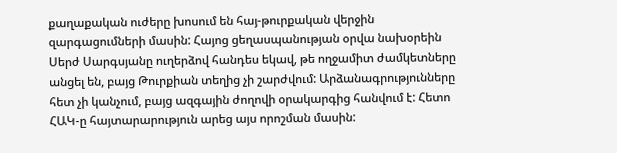քաղաքական ուժերը խոսում են հայ-թուրքական վերջին զարգացումների մասին: Հայոց ցեղասպանության օրվա նախօրեին Սերժ Սարգսյանը ուղերձով հանդես եկավ, թե ողջամիտ ժամկետները անցել են, բայց Թուրքիան տեղից չի շարժվում: Արձանագրությունները հետ չի կանչում, բայց ազգային ժողովի օրակարգից հանվում է: Հետո ՀԱԿ-ը հայտարարություն արեց այս որոշման մասին: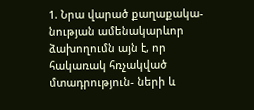1. Նրա վարած քաղաքակա-նության ամենակարևոր ձախողումն այն է, որ հակառակ հռչակված մտադրություն- ների և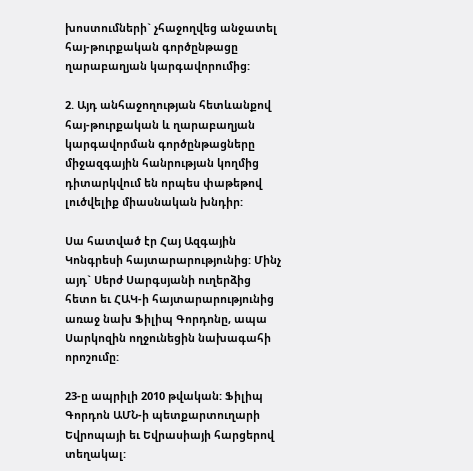խոստումների` չհաջողվեց անջատել հայ-թուրքական գործընթացը ղարաբաղյան կարգավորումից:

2. Այդ անհաջողության հետևանքով հայ-թուրքական և ղարաբաղյան կարգավորման գործընթացները միջազգային հանրության կողմից դիտարկվում են որպես փաթեթով լուծվելիք միասնական խնդիր:

Սա հատված էր Հայ Ազգային Կոնգրեսի հայտարարությունից: Մինչ այդ` Սերժ Սարգսյանի ուղերձից հետո եւ ՀԱԿ-ի հայտարարությունից առաջ նախ Ֆիլիպ Գորդոնը, ապա Սարկոզին ողջունեցին նախագահի որոշումը:

23-ը ապրիլի 2010 թվական: Ֆիլիպ Գորդոն ԱՄՆ-ի պետքարտուղարի Եվրոպայի եւ Եվրասիայի հարցերով տեղակալ: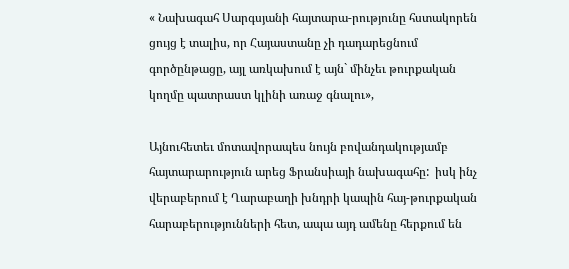« Նախագահ Սարգսյանի հայտարա-րությունը հստակորեն ցույց է տալիս, որ Հայաստանը չի դադարեցնում գործընթացը, այլ առկախում է այն` մինչեւ թուրքական կողմը պատրաստ կլինի առաջ գնալու»,

Այնուհետեւ մոտավորապես նույն բովանդակությամբ հայտարարություն արեց Ֆրանսիայի նախագահը:  իսկ ինչ վերաբերում է Ղարաբաղի խնդրի կապին հայ-թուրքական հարաբերությունների հետ, ապա այդ ամենը հերքում են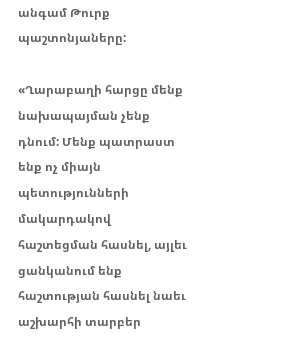անգամ Թուրք պաշտոնյաները:

«Ղարաբաղի հարցը մենք նախապայման չենք դնում: Մենք պատրաստ ենք ոչ միայն պետությունների մակարդակով հաշտեցման հասնել, այլեւ ցանկանում ենք հաշտության հասնել նաեւ աշխարհի տարբեր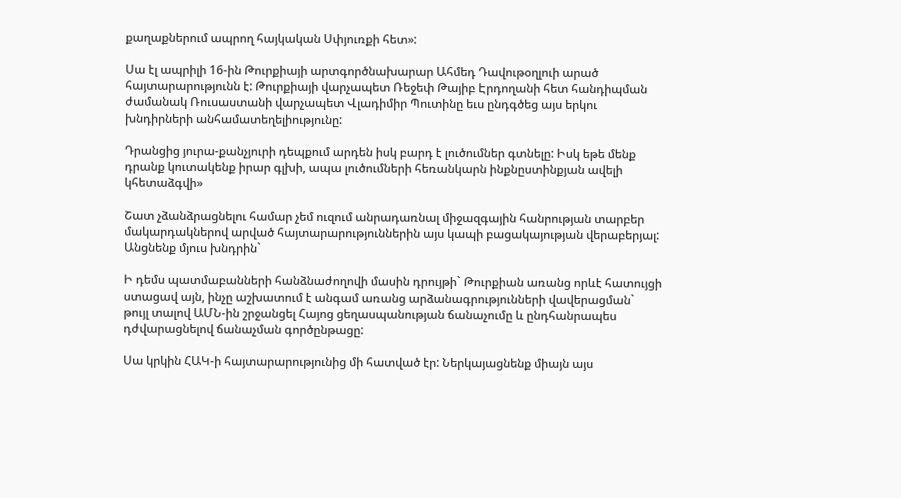քաղաքներում ապրող հայկական Սփյուռքի հետ»:

Սա էլ ապրիլի 16-ին Թուրքիայի արտգործնախարար Ահմեդ Դավութօղլուի արած հայտարարությունն է: Թուրքիայի վարչապետ Ռեջեփ Թայիբ Էրդողանի հետ հանդիպման ժամանակ Ռուսաստանի վարչապետ Վլադիմիր Պուտինը եւս ընդգծեց այս երկու խնդիրների անհամատեղելիությունը:

Դրանցից յուրա-քանչյուրի դեպքում արդեն իսկ բարդ է լուծումներ գտնելը: Իսկ եթե մենք դրանք կուտակենք իրար գլխի, ապա լուծումների հեռանկարն ինքնըստինքյան ավելի կհետաձգվի»

Շատ չձանձրացնելու համար չեմ ուզում անրադառնալ միջազգային հանրության տարբեր մակարդակներով արված հայտարարություններին այս կապի բացակայության վերաբերյալ: Անցնենք մյուս խնդրին`

Ի դեմս պատմաբանների հանձնաժողովի մասին դրույթի` Թուրքիան առանց որևէ հատույցի ստացավ այն, ինչը աշխատում է անգամ առանց արձանագրությունների վավերացման` թույլ տալով ԱՄՆ-ին շրջանցել Հայոց ցեղասպանության ճանաչումը և ընդհանրապես դժվարացնելով ճանաչման գործընթացը:

Սա կրկին ՀԱԿ-ի հայտարարությունից մի հատված էր: Ներկայացնենք միայն այս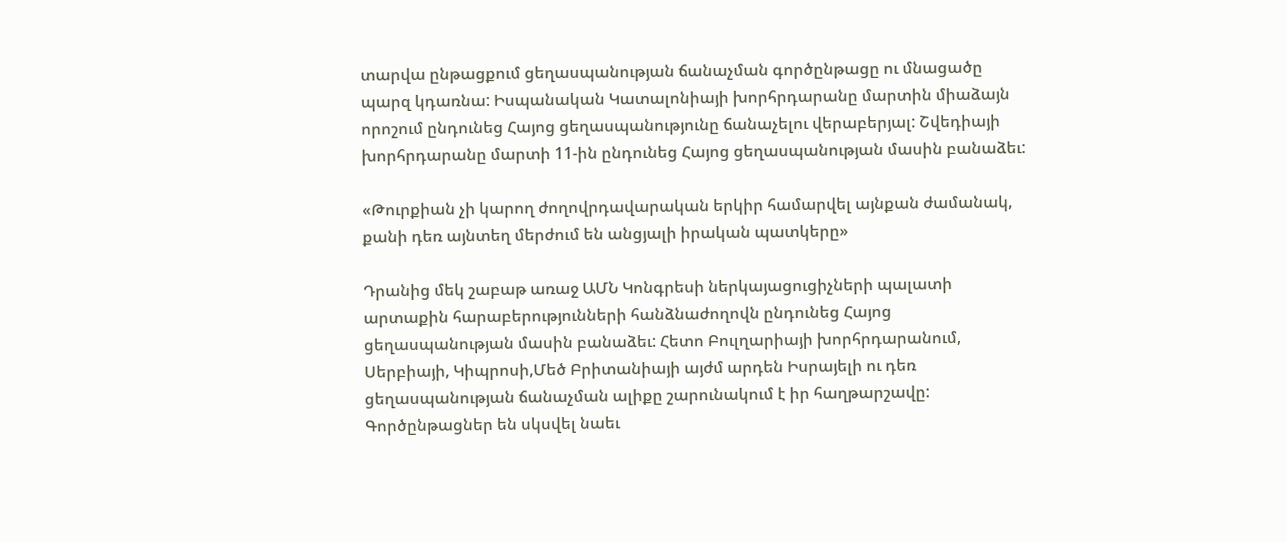տարվա ընթացքում ցեղասպանության ճանաչման գործընթացը ու մնացածը պարզ կդառնա: Իսպանական Կատալոնիայի խորհրդարանը մարտին միաձայն որոշում ընդունեց Հայոց ցեղասպանությունը ճանաչելու վերաբերյալ: Շվեդիայի խորհրդարանը մարտի 11-ին ընդունեց Հայոց ցեղասպանության մասին բանաձեւ:

«Թուրքիան չի կարող ժողովրդավարական երկիր համարվել այնքան ժամանակ, քանի դեռ այնտեղ մերժում են անցյալի իրական պատկերը»

Դրանից մեկ շաբաթ առաջ ԱՄՆ Կոնգրեսի ներկայացուցիչների պալատի արտաքին հարաբերությունների հանձնաժողովն ընդունեց Հայոց ցեղասպանության մասին բանաձեւ: Հետո Բուլղարիայի խորհրդարանում, Սերբիայի, Կիպրոսի,Մեծ Բրիտանիայի այժմ արդեն Իսրայելի ու դեռ ցեղասպանության ճանաչման ալիքը շարունակում է իր հաղթարշավը: Գործընթացներ են սկսվել նաեւ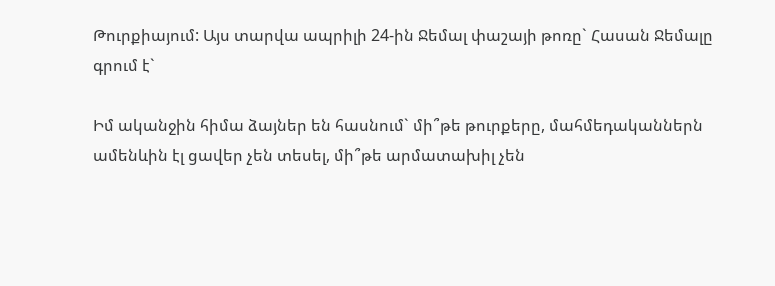Թուրքիայում: Այս տարվա ապրիլի 24-ին Ջեմալ փաշայի թոռը` Հասան Ջեմալը գրում է`

Իմ ականջին հիմա ձայներ են հասնում` մի՞թե թուրքերը, մահմեդականներն ամենևին էլ ցավեր չեն տեսել, մի՞թե արմատախիլ չեն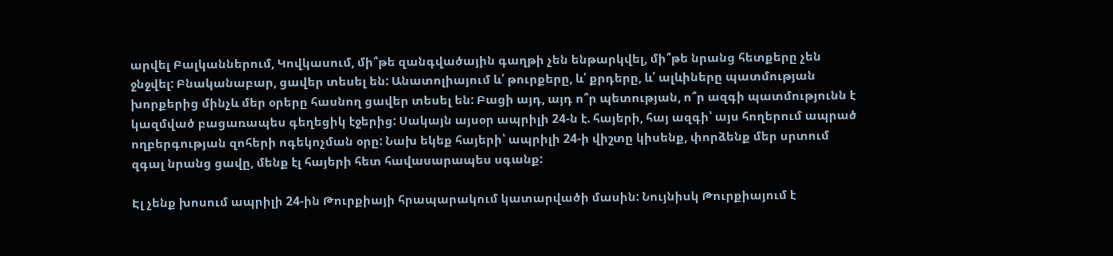արվել Բալկաններում, Կովկասում, մի՞թե զանգվածային գաղթի չեն ենթարկվել, մի՞թե նրանց հետքերը չեն ջնջվել: Բնականաբար, ցավեր տեսել են: Անատոլիայում և՛ թուրքերը, և՛ քրդերը, և՛ ալևիները պատմության խորքերից մինչև մեր օրերը հասնող ցավեր տեսել են: Բացի այդ, այդ ո՞ր պետության, ո՞ր ազգի պատմությունն է կազմված բացառապես գեղեցիկ էջերից: Սակայն այսօր ապրիլի 24-ն է. հայերի, հայ ազգի՝ այս հողերում ապրած ողբերգության զոհերի ոգեկոչման օրը: Նախ եկեք հայերի՝ ապրիլի 24-ի վիշտը կիսենք, փորձենք մեր սրտում զգալ նրանց ցավը, մենք էլ հայերի հետ հավասարապես սգանք:

Էլ չենք խոսում ապրիլի 24-ին Թուրքիայի հրապարակում կատարվածի մասին: Նույնիսկ Թուրքիայում է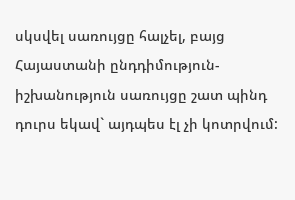սկսվել սառույցը հալչել, բայց Հայաստանի ընդդիմություն-իշխանություն սառույցը շատ պինդ դուրս եկավ` այդպես էլ չի կոտրվում: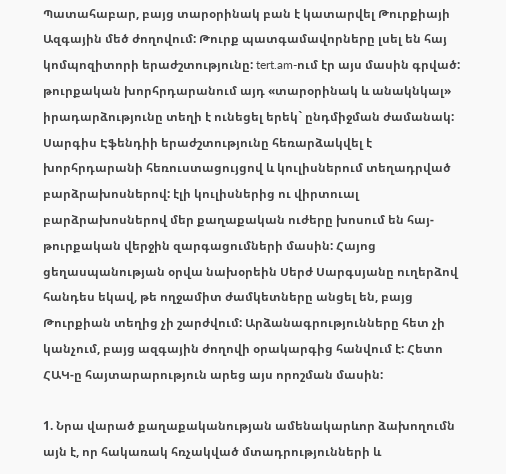Պատահաբար, բայց տարօրինակ բան է կատարվել Թուրքիայի Ազգային մեծ ժողովում: Թուրք պատգամավորները լսել են հայ կոմպոզիտորի երաժշտությունը: tert.am-ում էր այս մասին գրված: թուրքական խորհրդարանում այդ «տարօրինակ և անակնկալ» իրադարձությունը տեղի է ունեցել երեկ` ընդմիջման ժամանակ: Սարգիս Էֆենդիի երաժշտությունը հեռարձակվել է խորհրդարանի հեռուստացույցով և կուլիսներում տեղադրված բարձրախոսներով: էլի կուլիսներից ու վիրտուալ բարձրախոսներով մեր քաղաքական ուժերը խոսում են հայ-թուրքական վերջին զարգացումների մասին: Հայոց ցեղասպանության օրվա նախօրեին Սերժ Սարգսյանը ուղերձով հանդես եկավ, թե ողջամիտ ժամկետները անցել են, բայց Թուրքիան տեղից չի շարժվում: Արձանագրությունները հետ չի կանչում, բայց ազգային ժողովի օրակարգից հանվում է: Հետո ՀԱԿ-ը հայտարարություն արեց այս որոշման մասին:

1. Նրա վարած քաղաքականության ամենակարևոր ձախողումն այն է, որ հակառակ հռչակված մտադրությունների և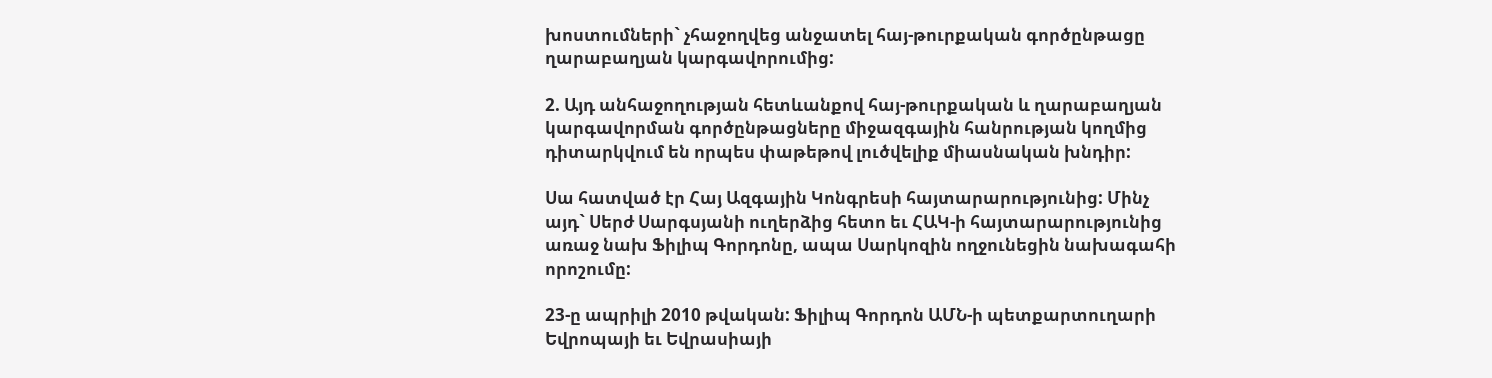խոստումների` չհաջողվեց անջատել հայ-թուրքական գործընթացը ղարաբաղյան կարգավորումից:

2. Այդ անհաջողության հետևանքով հայ-թուրքական և ղարաբաղյան կարգավորման գործընթացները միջազգային հանրության կողմից դիտարկվում են որպես փաթեթով լուծվելիք միասնական խնդիր:

Սա հատված էր Հայ Ազգային Կոնգրեսի հայտարարությունից: Մինչ այդ` Սերժ Սարգսյանի ուղերձից հետո եւ ՀԱԿ-ի հայտարարությունից առաջ նախ Ֆիլիպ Գորդոնը, ապա Սարկոզին ողջունեցին նախագահի որոշումը:

23-ը ապրիլի 2010 թվական: Ֆիլիպ Գորդոն ԱՄՆ-ի պետքարտուղարի Եվրոպայի եւ Եվրասիայի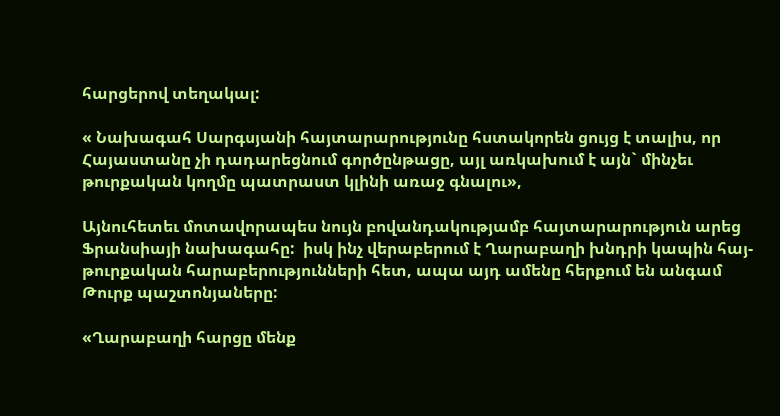հարցերով տեղակալ:

« Նախագահ Սարգսյանի հայտարարությունը հստակորեն ցույց է տալիս, որ Հայաստանը չի դադարեցնում գործընթացը, այլ առկախում է այն` մինչեւ թուրքական կողմը պատրաստ կլինի առաջ գնալու»,

Այնուհետեւ մոտավորապես նույն բովանդակությամբ հայտարարություն արեց Ֆրանսիայի նախագահը:  իսկ ինչ վերաբերում է Ղարաբաղի խնդրի կապին հայ-թուրքական հարաբերությունների հետ, ապա այդ ամենը հերքում են անգամ Թուրք պաշտոնյաները:

«Ղարաբաղի հարցը մենք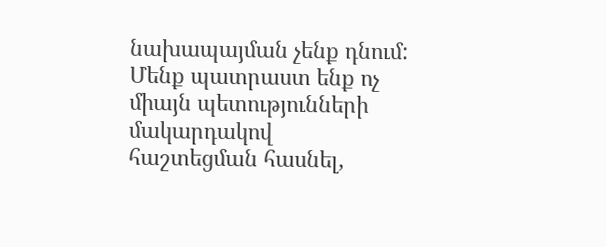նախապայման չենք դնում: Մենք պատրաստ ենք ոչ միայն պետությունների մակարդակով հաշտեցման հասնել,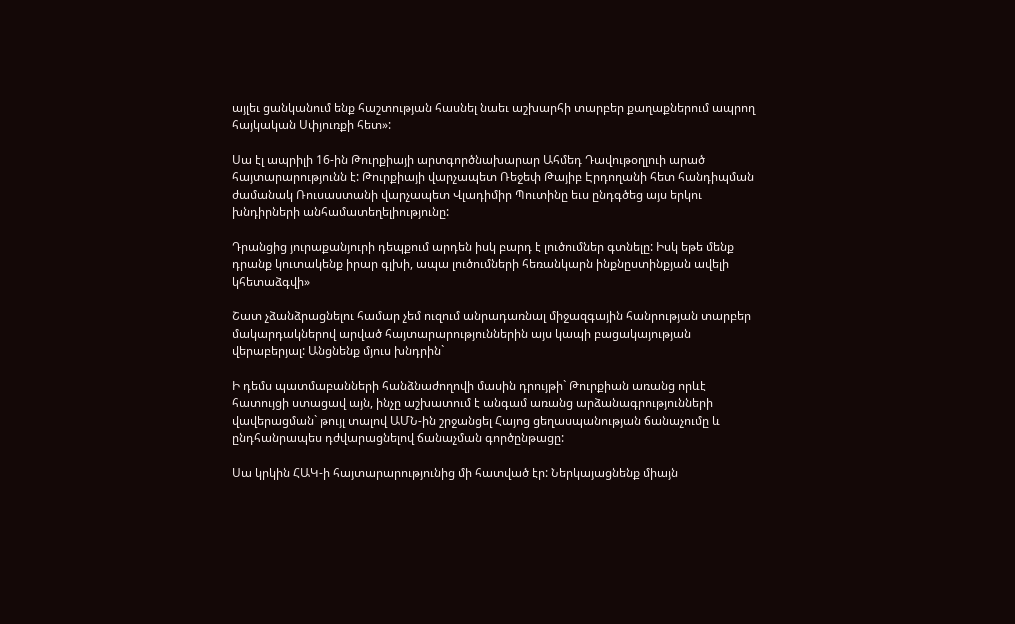այլեւ ցանկանում ենք հաշտության հասնել նաեւ աշխարհի տարբեր քաղաքներում ապրող հայկական Սփյուռքի հետ»:

Սա էլ ապրիլի 16-ին Թուրքիայի արտգործնախարար Ահմեդ Դավութօղլուի արած հայտարարությունն է: Թուրքիայի վարչապետ Ռեջեփ Թայիբ Էրդողանի հետ հանդիպման ժամանակ Ռուսաստանի վարչապետ Վլադիմիր Պուտինը եւս ընդգծեց այս երկու խնդիրների անհամատեղելիությունը:

Դրանցից յուրաքանյուրի դեպքում արդեն իսկ բարդ է լուծումներ գտնելը: Իսկ եթե մենք դրանք կուտակենք իրար գլխի, ապա լուծումների հեռանկարն ինքնըստինքյան ավելի կհետաձգվի»

Շատ չձանձրացնելու համար չեմ ուզում անրադառնալ միջազգային հանրության տարբեր մակարդակներով արված հայտարարություններին այս կապի բացակայության վերաբերյալ: Անցնենք մյուս խնդրին`

Ի դեմս պատմաբանների հանձնաժողովի մասին դրույթի` Թուրքիան առանց որևէ հատույցի ստացավ այն, ինչը աշխատում է անգամ առանց արձանագրությունների վավերացման` թույլ տալով ԱՄՆ-ին շրջանցել Հայոց ցեղասպանության ճանաչումը և ընդհանրապես դժվարացնելով ճանաչման գործընթացը:

Սա կրկին ՀԱԿ-ի հայտարարությունից մի հատված էր: Ներկայացնենք միայն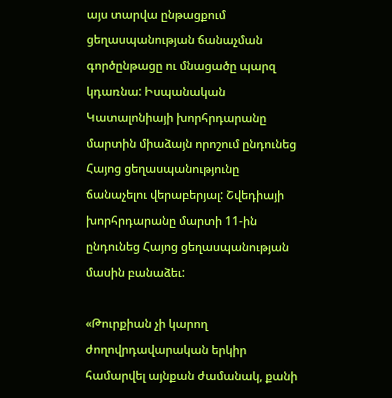այս տարվա ընթացքում ցեղասպանության ճանաչման գործընթացը ու մնացածը պարզ կդառնա: Իսպանական Կատալոնիայի խորհրդարանը մարտին միաձայն որոշում ընդունեց Հայոց ցեղասպանությունը ճանաչելու վերաբերյալ: Շվեդիայի խորհրդարանը մարտի 11-ին ընդունեց Հայոց ցեղասպանության մասին բանաձեւ:

«Թուրքիան չի կարող ժողովրդավարական երկիր համարվել այնքան ժամանակ, քանի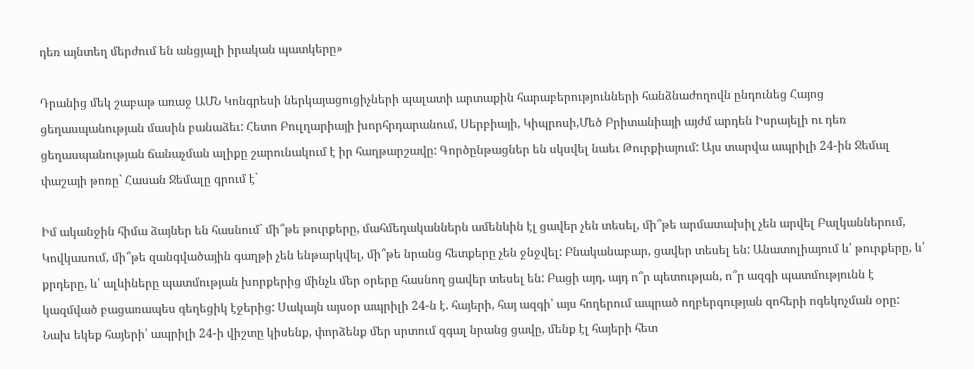դեռ այնտեղ մերժում են անցյալի իրական պատկերը»

Դրանից մեկ շաբաթ առաջ ԱՄՆ Կոնգրեսի ներկայացուցիչների պալատի արտաքին հարաբերությունների հանձնաժողովն ընդունեց Հայոց ցեղասպանության մասին բանաձեւ: Հետո Բուլղարիայի խորհրդարանում, Սերբիայի, Կիպրոսի,Մեծ Բրիտանիայի այժմ արդեն Իսրայելի ու դեռ ցեղասպանության ճանաչման ալիքը շարունակում է իր հաղթարշավը: Գործընթացներ են սկսվել նաեւ Թուրքիայում: Այս տարվա ապրիլի 24-ին Ջեմալ փաշայի թոռը` Հասան Ջեմալը գրում է`

Իմ ականջին հիմա ձայներ են հասնում` մի՞թե թուրքերը, մահմեդականներն ամենևին էլ ցավեր չեն տեսել, մի՞թե արմատախիլ չեն արվել Բալկաններում, Կովկասում, մի՞թե զանգվածային գաղթի չեն ենթարկվել, մի՞թե նրանց հետքերը չեն ջնջվել: Բնականաբար, ցավեր տեսել են: Անատոլիայում և՛ թուրքերը, և՛ քրդերը, և՛ ալևիները պատմության խորքերից մինչև մեր օրերը հասնող ցավեր տեսել են: Բացի այդ, այդ ո՞ր պետության, ո՞ր ազգի պատմությունն է կազմված բացառապես գեղեցիկ էջերից: Սակայն այսօր ապրիլի 24-ն է. հայերի, հայ ազգի՝ այս հողերում ապրած ողբերգության զոհերի ոգեկոչման օրը: Նախ եկեք հայերի՝ ապրիլի 24-ի վիշտը կիսենք, փորձենք մեր սրտում զգալ նրանց ցավը, մենք էլ հայերի հետ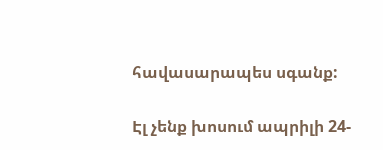հավասարապես սգանք:

Էլ չենք խոսում ապրիլի 24-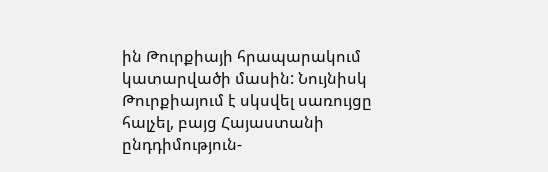ին Թուրքիայի հրապարակում կատարվածի մասին: Նույնիսկ Թուրքիայում է սկսվել սառույցը հալչել, բայց Հայաստանի ընդդիմություն-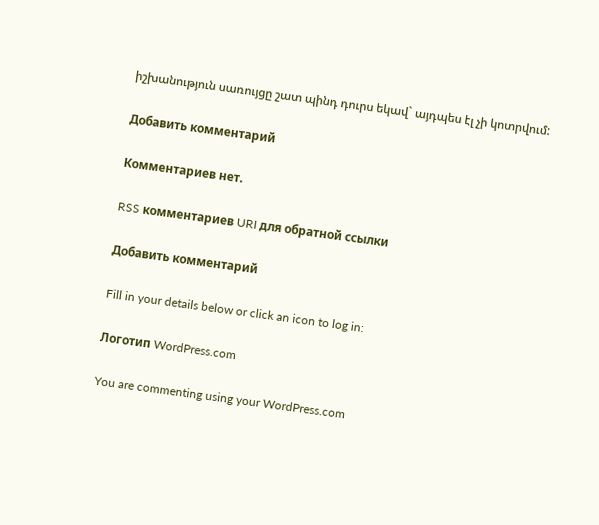իշխանություն սառույցը շատ պինդ դուրս եկավ` այդպես էլ չի կոտրվում:

Добавить комментарий

Комментариев нет.

RSS комментариев URI для обратной ссылки

Добавить комментарий

Fill in your details below or click an icon to log in:

Логотип WordPress.com

You are commenting using your WordPress.com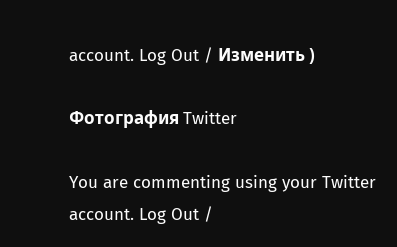account. Log Out / Изменить )

Фотография Twitter

You are commenting using your Twitter account. Log Out /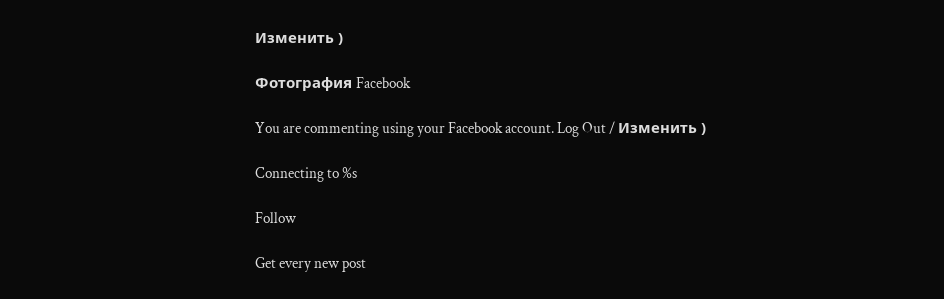Изменить )

Фотография Facebook

You are commenting using your Facebook account. Log Out / Изменить )

Connecting to %s

Follow

Get every new post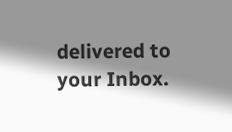delivered to your Inbox.